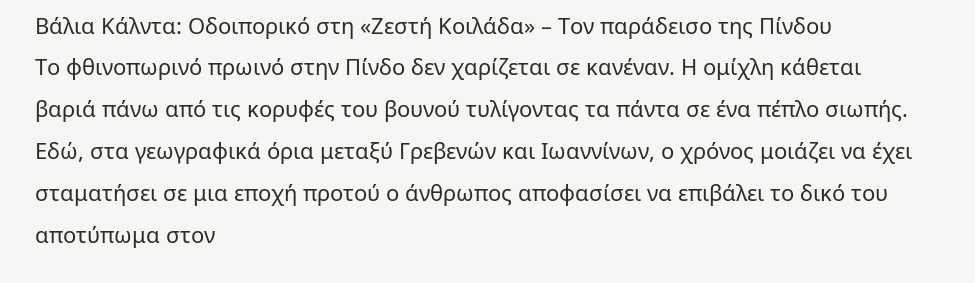Βάλια Κάλντα: Οδοιπορικό στη «Ζεστή Κοιλάδα» – Τον παράδεισο της Πίνδου
Το φθινοπωρινό πρωινό στην Πίνδο δεν χαρίζεται σε κανέναν. Η ομίχλη κάθεται βαριά πάνω από τις κορυφές του βουνού τυλίγοντας τα πάντα σε ένα πέπλο σιωπής. Εδώ, στα γεωγραφικά όρια μεταξύ Γρεβενών και Ιωαννίνων, ο χρόνος μοιάζει να έχει σταματήσει σε μια εποχή προτού ο άνθρωπος αποφασίσει να επιβάλει το δικό του αποτύπωμα στον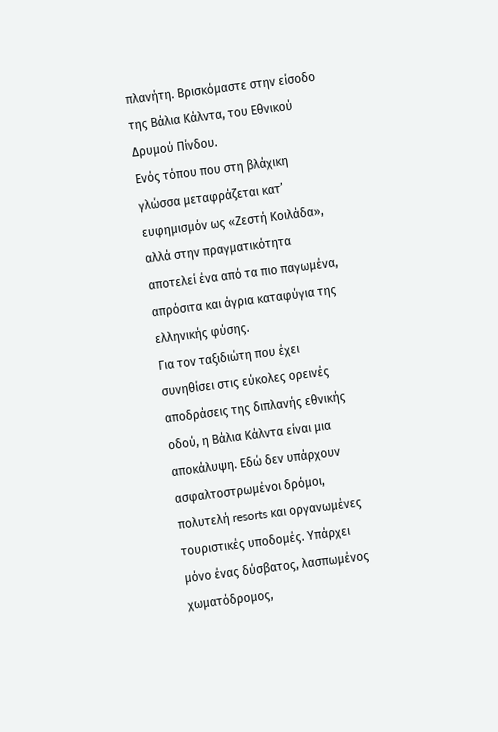πλανήτη. Βρισκόμαστε στην είσοδο της Βάλια Κάλντα, του Εθνικού Δρυμού Πίνδου.
Ενός τόπου που στη βλάχικη γλώσσα μεταφράζεται κατ’ ευφημισμόν ως «Ζεστή Κοιλάδα», αλλά στην πραγματικότητα αποτελεί ένα από τα πιο παγωμένα, απρόσιτα και άγρια καταφύγια της ελληνικής φύσης.
Για τον ταξιδιώτη που έχει συνηθίσει στις εύκολες ορεινές αποδράσεις της διπλανής εθνικής οδού, η Βάλια Κάλντα είναι μια αποκάλυψη. Εδώ δεν υπάρχουν ασφαλτοστρωμένοι δρόμοι, πολυτελή resorts και οργανωμένες τουριστικές υποδομές. Υπάρχει μόνο ένας δύσβατος, λασπωμένος χωματόδρομος,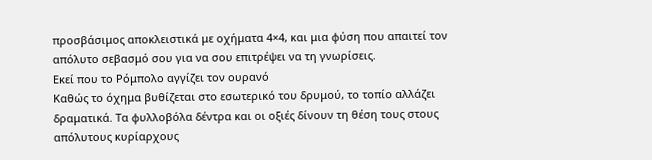προσβάσιμος αποκλειστικά με οχήματα 4×4, και μια φύση που απαιτεί τον απόλυτο σεβασμό σου για να σου επιτρέψει να τη γνωρίσεις.
Εκεί που το Ρόμπολο αγγίζει τον ουρανό
Καθώς το όχημα βυθίζεται στο εσωτερικό του δρυμού, το τοπίο αλλάζει δραματικά. Τα φυλλοβόλα δέντρα και οι οξιές δίνουν τη θέση τους στους απόλυτους κυρίαρχους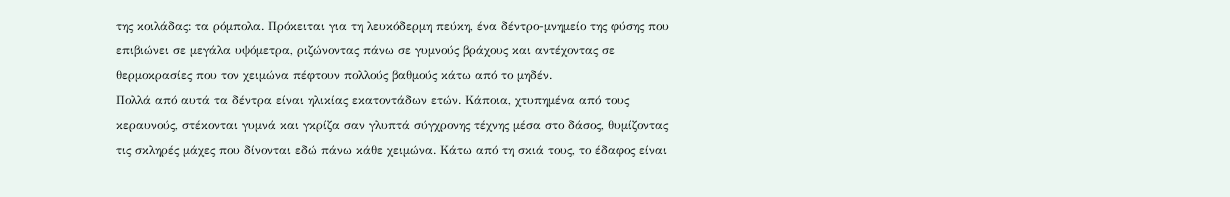της κοιλάδας: τα ρόμπολα. Πρόκειται για τη λευκόδερμη πεύκη, ένα δέντρο-μνημείο της φύσης που επιβιώνει σε μεγάλα υψόμετρα, ριζώνοντας πάνω σε γυμνούς βράχους και αντέχοντας σε θερμοκρασίες που τον χειμώνα πέφτουν πολλούς βαθμούς κάτω από το μηδέν.
Πολλά από αυτά τα δέντρα είναι ηλικίας εκατοντάδων ετών. Κάποια, χτυπημένα από τους κεραυνούς, στέκονται γυμνά και γκρίζα σαν γλυπτά σύγχρονης τέχνης μέσα στο δάσος, θυμίζοντας τις σκληρές μάχες που δίνονται εδώ πάνω κάθε χειμώνα. Κάτω από τη σκιά τους, το έδαφος είναι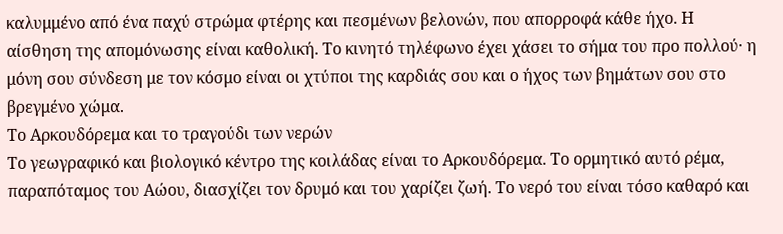καλυμμένο από ένα παχύ στρώμα φτέρης και πεσμένων βελονών, που απορροφά κάθε ήχο. Η αίσθηση της απομόνωσης είναι καθολική. Το κινητό τηλέφωνο έχει χάσει το σήμα του προ πολλού· η μόνη σου σύνδεση με τον κόσμο είναι οι χτύποι της καρδιάς σου και ο ήχος των βημάτων σου στο βρεγμένο χώμα.
Το Αρκουδόρεμα και το τραγούδι των νερών
Το γεωγραφικό και βιολογικό κέντρο της κοιλάδας είναι το Αρκουδόρεμα. Το ορμητικό αυτό ρέμα, παραπόταμος του Αώου, διασχίζει τον δρυμό και του χαρίζει ζωή. Το νερό του είναι τόσο καθαρό και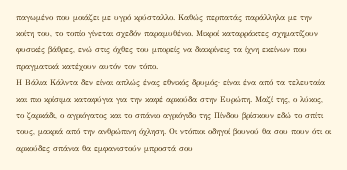παγωμένο που μοιάζει με υγρό κρύσταλλο. Καθώς περπατάς παράλληλα με την κοίτη του, το τοπίο γίνεται σχεδόν παραμυθένιο. Μικροί καταρράκτες σχηματίζουν φυσικές βάθρες, ενώ στις όχθες του μπορείς να διακρίνεις τα ίχνη εκείνων που πραγματικά κατέχουν αυτόν τον τόπο.
Η Βάλια Κάλντα δεν είναι απλώς ένας εθνικός δρυμός· είναι ένα από τα τελευταία και πιο κρίσιμα καταφύγια για την καφέ αρκούδα στην Ευρώπη. Μαζί της, ο λύκος, το ζαρκάδι, ο αγριόγατος και το σπάνιο αγριόγιδο της Πίνδου βρίσκουν εδώ το σπίτι τους, μακριά από την ανθρώπινη όχληση. Οι ντόπιοι οδηγοί βουνού θα σου πουν ότι οι αρκούδες σπάνια θα εμφανιστούν μπροστά σου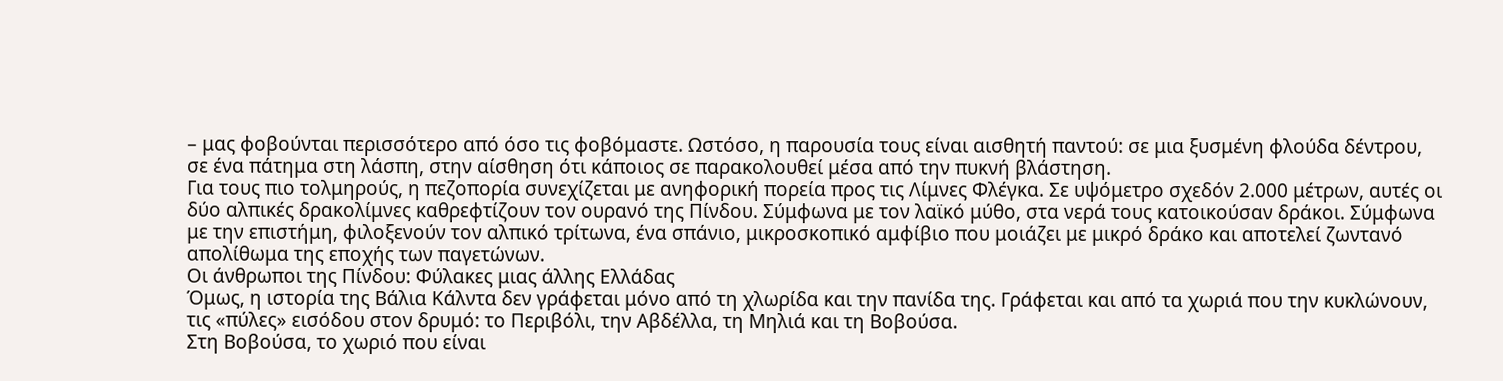– μας φοβούνται περισσότερο από όσο τις φοβόμαστε. Ωστόσο, η παρουσία τους είναι αισθητή παντού: σε μια ξυσμένη φλούδα δέντρου, σε ένα πάτημα στη λάσπη, στην αίσθηση ότι κάποιος σε παρακολουθεί μέσα από την πυκνή βλάστηση.
Για τους πιο τολμηρούς, η πεζοπορία συνεχίζεται με ανηφορική πορεία προς τις Λίμνες Φλέγκα. Σε υψόμετρο σχεδόν 2.000 μέτρων, αυτές οι δύο αλπικές δρακολίμνες καθρεφτίζουν τον ουρανό της Πίνδου. Σύμφωνα με τον λαϊκό μύθο, στα νερά τους κατοικούσαν δράκοι. Σύμφωνα με την επιστήμη, φιλοξενούν τον αλπικό τρίτωνα, ένα σπάνιο, μικροσκοπικό αμφίβιο που μοιάζει με μικρό δράκο και αποτελεί ζωντανό απολίθωμα της εποχής των παγετώνων.
Οι άνθρωποι της Πίνδου: Φύλακες μιας άλλης Ελλάδας
Όμως, η ιστορία της Βάλια Κάλντα δεν γράφεται μόνο από τη χλωρίδα και την πανίδα της. Γράφεται και από τα χωριά που την κυκλώνουν, τις «πύλες» εισόδου στον δρυμό: το Περιβόλι, την Αβδέλλα, τη Μηλιά και τη Βοβούσα.
Στη Βοβούσα, το χωριό που είναι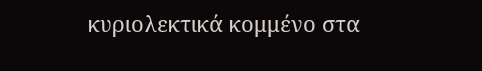κυριολεκτικά κομμένο στα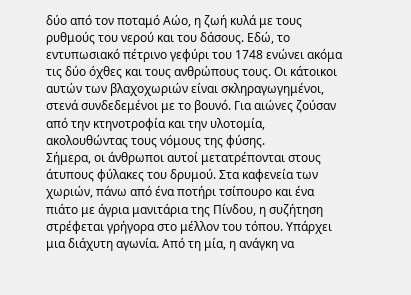δύο από τον ποταμό Αώο, η ζωή κυλά με τους ρυθμούς του νερού και του δάσους. Εδώ, το εντυπωσιακό πέτρινο γεφύρι του 1748 ενώνει ακόμα τις δύο όχθες και τους ανθρώπους τους. Οι κάτοικοι αυτών των βλαχοχωριών είναι σκληραγωγημένοι, στενά συνδεδεμένοι με το βουνό. Για αιώνες ζούσαν από την κτηνοτροφία και την υλοτομία, ακολουθώντας τους νόμους της φύσης.
Σήμερα, οι άνθρωποι αυτοί μετατρέπονται στους άτυπους φύλακες του δρυμού. Στα καφενεία των χωριών, πάνω από ένα ποτήρι τσίπουρο και ένα πιάτο με άγρια μανιτάρια της Πίνδου, η συζήτηση στρέφεται γρήγορα στο μέλλον του τόπου. Υπάρχει μια διάχυτη αγωνία. Από τη μία, η ανάγκη να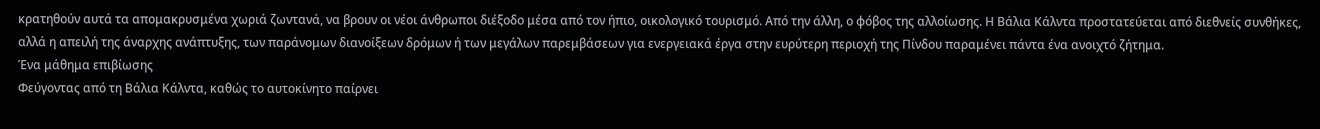κρατηθούν αυτά τα απομακρυσμένα χωριά ζωντανά, να βρουν οι νέοι άνθρωποι διέξοδο μέσα από τον ήπιο, οικολογικό τουρισμό. Από την άλλη, ο φόβος της αλλοίωσης. Η Βάλια Κάλντα προστατεύεται από διεθνείς συνθήκες, αλλά η απειλή της άναρχης ανάπτυξης, των παράνομων διανοίξεων δρόμων ή των μεγάλων παρεμβάσεων για ενεργειακά έργα στην ευρύτερη περιοχή της Πίνδου παραμένει πάντα ένα ανοιχτό ζήτημα.
Ένα μάθημα επιβίωσης
Φεύγοντας από τη Βάλια Κάλντα, καθώς το αυτοκίνητο παίρνει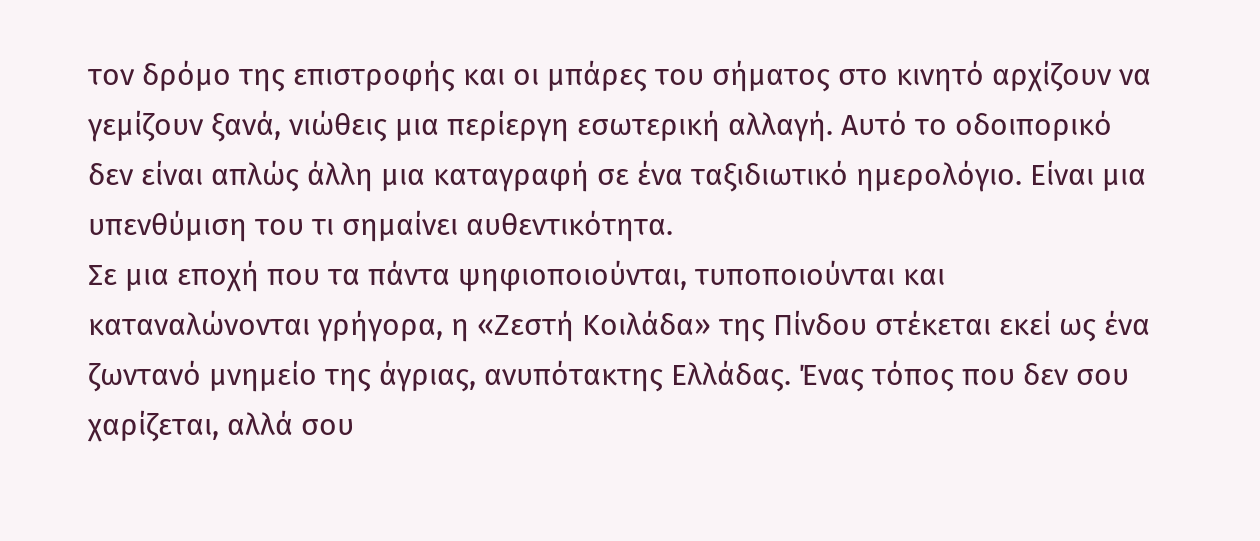τον δρόμο της επιστροφής και οι μπάρες του σήματος στο κινητό αρχίζουν να γεμίζουν ξανά, νιώθεις μια περίεργη εσωτερική αλλαγή. Αυτό το οδοιπορικό δεν είναι απλώς άλλη μια καταγραφή σε ένα ταξιδιωτικό ημερολόγιο. Είναι μια υπενθύμιση του τι σημαίνει αυθεντικότητα.
Σε μια εποχή που τα πάντα ψηφιοποιούνται, τυποποιούνται και καταναλώνονται γρήγορα, η «Ζεστή Κοιλάδα» της Πίνδου στέκεται εκεί ως ένα ζωντανό μνημείο της άγριας, ανυπότακτης Ελλάδας. Ένας τόπος που δεν σου χαρίζεται, αλλά σου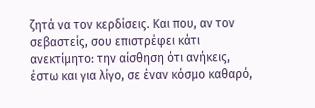ζητά να τον κερδίσεις. Και που, αν τον σεβαστείς, σου επιστρέφει κάτι ανεκτίμητο: την αίσθηση ότι ανήκεις, έστω και για λίγο, σε έναν κόσμο καθαρό,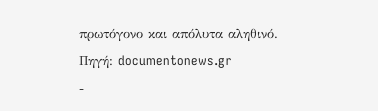πρωτόγονο και απόλυτα αληθινό.
Πηγή: documentonews.gr
-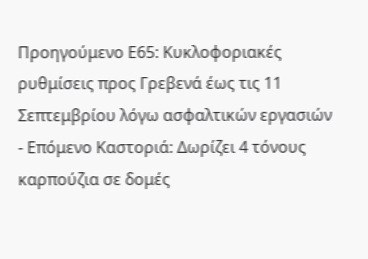Προηγούμενο Ε65: Κυκλοφοριακές ρυθμίσεις προς Γρεβενά έως τις 11 Σεπτεμβρίου λόγω ασφαλτικών εργασιών
- Επόμενο Καστοριά: Δωρίζει 4 τόνους καρπούζια σε δομές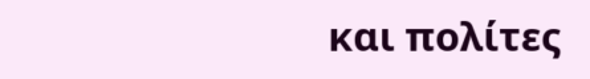και πολίτες